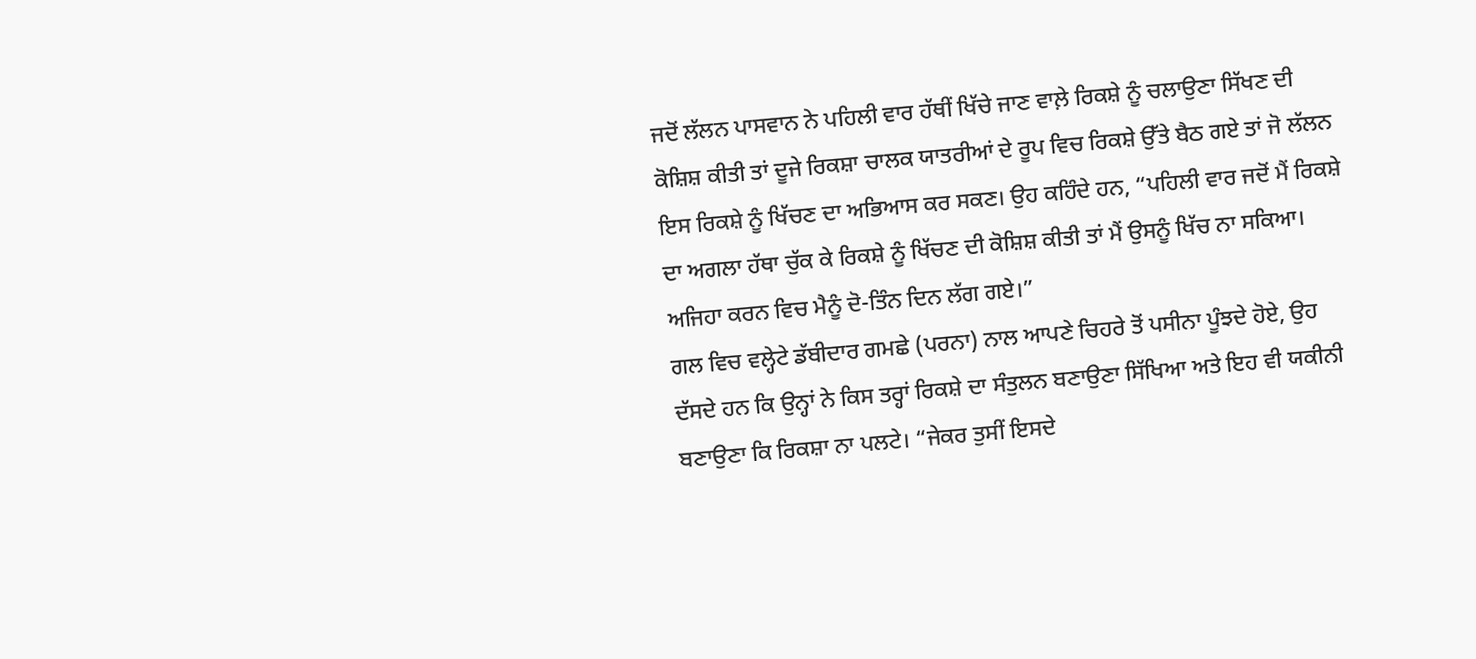ਜਦੋਂ ਲੱਲਨ ਪਾਸਵਾਨ ਨੇ ਪਹਿਲੀ ਵਾਰ ਹੱਥੀਂ ਖਿੱਚੇ ਜਾਣ ਵਾਲ਼ੇ ਰਿਕਸ਼ੇ ਨੂੰ ਚਲਾਉਣਾ ਸਿੱਖਣ ਦੀ ਕੋਸ਼ਿਸ਼ ਕੀਤੀ ਤਾਂ ਦੂਜੇ ਰਿਕਸ਼ਾ ਚਾਲਕ ਯਾਤਰੀਆਂ ਦੇ ਰੂਪ ਵਿਚ ਰਿਕਸ਼ੇ ਉੱਤੇ ਬੈਠ ਗਏ ਤਾਂ ਜੋ ਲੱਲਨ ਇਸ ਰਿਕਸ਼ੇ ਨੂੰ ਖਿੱਚਣ ਦਾ ਅਭਿਆਸ ਕਰ ਸਕਣ। ਉਹ ਕਹਿੰਦੇ ਹਨ, “ਪਹਿਲੀ ਵਾਰ ਜਦੋਂ ਮੈਂ ਰਿਕਸ਼ੇ ਦਾ ਅਗਲਾ ਹੱਥਾ ਚੁੱਕ ਕੇ ਰਿਕਸ਼ੇ ਨੂੰ ਖਿੱਚਣ ਦੀ ਕੋਸ਼ਿਸ਼ ਕੀਤੀ ਤਾਂ ਮੈਂ ਉਸਨੂੰ ਖਿੱਚ ਨਾ ਸਕਿਆ। ਅਜਿਹਾ ਕਰਨ ਵਿਚ ਮੈਨੂੰ ਦੋ-ਤਿੰਨ ਦਿਨ ਲੱਗ ਗਏ।”
ਗਲ ਵਿਚ ਵਲ੍ਹੇਟੇ ਡੱਬੀਦਾਰ ਗਮਛੇ (ਪਰਨਾ) ਨਾਲ ਆਪਣੇ ਚਿਹਰੇ ਤੋਂ ਪਸੀਨਾ ਪੂੰਝਦੇ ਹੋਏ, ਉਹ ਦੱਸਦੇ ਹਨ ਕਿ ਉਨ੍ਹਾਂ ਨੇ ਕਿਸ ਤਰ੍ਹਾਂ ਰਿਕਸ਼ੇ ਦਾ ਸੰਤੁਲਨ ਬਣਾਉਣਾ ਸਿੱਖਿਆ ਅਤੇ ਇਹ ਵੀ ਯਕੀਨੀ ਬਣਾਉਣਾ ਕਿ ਰਿਕਸ਼ਾ ਨਾ ਪਲਟੇ। “ਜੇਕਰ ਤੁਸੀਂ ਇਸਦੇ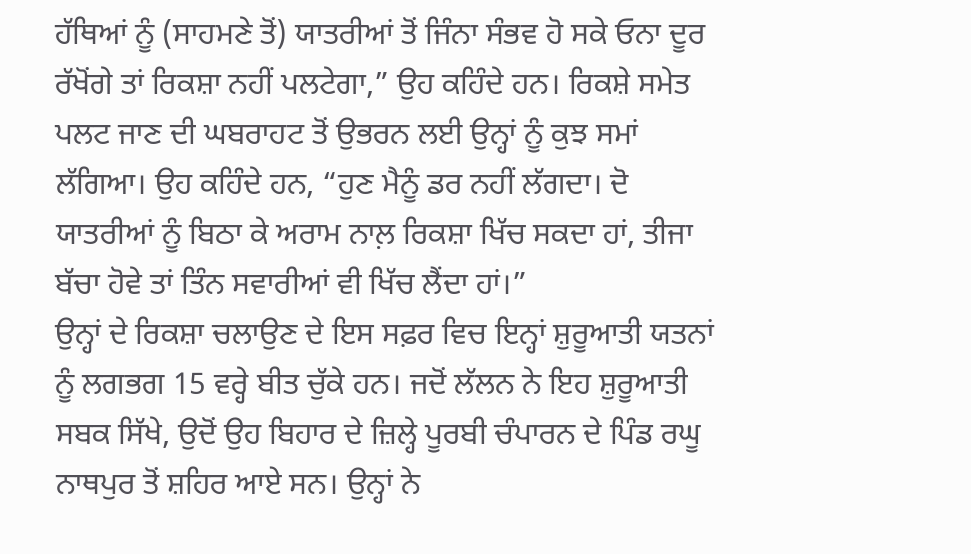ਹੱਥਿਆਂ ਨੂੰ (ਸਾਹਮਣੇ ਤੋਂ) ਯਾਤਰੀਆਂ ਤੋਂ ਜਿੰਨਾ ਸੰਭਵ ਹੋ ਸਕੇ ਓਨਾ ਦੂਰ ਰੱਖੋਂਗੇ ਤਾਂ ਰਿਕਸ਼ਾ ਨਹੀਂ ਪਲਟੇਗਾ,” ਉਹ ਕਹਿੰਦੇ ਹਨ। ਰਿਕਸ਼ੇ ਸਮੇਤ ਪਲਟ ਜਾਣ ਦੀ ਘਬਰਾਹਟ ਤੋਂ ਉਭਰਨ ਲਈ ਉਨ੍ਹਾਂ ਨੂੰ ਕੁਝ ਸਮਾਂ ਲੱਗਿਆ। ਉਹ ਕਹਿੰਦੇ ਹਨ, “ਹੁਣ ਮੈਨੂੰ ਡਰ ਨਹੀਂ ਲੱਗਦਾ। ਦੋ ਯਾਤਰੀਆਂ ਨੂੰ ਬਿਠਾ ਕੇ ਅਰਾਮ ਨਾਲ਼ ਰਿਕਸ਼ਾ ਖਿੱਚ ਸਕਦਾ ਹਾਂ, ਤੀਜਾ ਬੱਚਾ ਹੋਵੇ ਤਾਂ ਤਿੰਨ ਸਵਾਰੀਆਂ ਵੀ ਖਿੱਚ ਲੈਂਦਾ ਹਾਂ।”
ਉਨ੍ਹਾਂ ਦੇ ਰਿਕਸ਼ਾ ਚਲਾਉਣ ਦੇ ਇਸ ਸਫ਼ਰ ਵਿਚ ਇਨ੍ਹਾਂ ਸ਼ੁਰੂਆਤੀ ਯਤਨਾਂ ਨੂੰ ਲਗਭਗ 15 ਵਰ੍ਹੇ ਬੀਤ ਚੁੱਕੇ ਹਨ। ਜਦੋਂ ਲੱਲਨ ਨੇ ਇਹ ਸ਼ੁਰੂਆਤੀ ਸਬਕ ਸਿੱਖੇ, ਉਦੋਂ ਉਹ ਬਿਹਾਰ ਦੇ ਜ਼ਿਲ੍ਹੇ ਪੂਰਬੀ ਚੰਪਾਰਨ ਦੇ ਪਿੰਡ ਰਘੂ ਨਾਥਪੁਰ ਤੋਂ ਸ਼ਹਿਰ ਆਏ ਸਨ। ਉਨ੍ਹਾਂ ਨੇ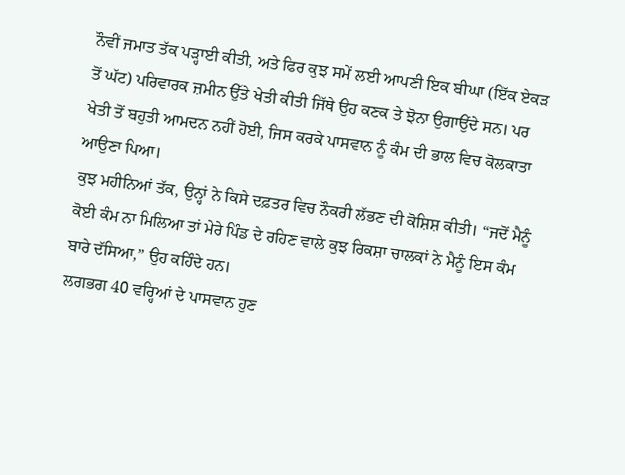ਨੌਵੀਂ ਜਮਾਤ ਤੱਕ ਪੜ੍ਹਾਈ ਕੀਤੀ, ਅਤੇ ਫਿਰ ਕੁਝ ਸਮੇਂ ਲਈ ਆਪਣੀ ਇਕ ਬੀਘਾ (ਇੱਕ ਏਕੜ ਤੋਂ ਘੱਟ) ਪਰਿਵਾਰਕ ਜ਼ਮੀਨ ਉੱਤੇ ਖੇਤੀ ਕੀਤੀ ਜਿੱਥੇ ਉਹ ਕਣਕ ਤੇ ਝੋਨਾ ਉਗਾਉਂਦੇ ਸਨ। ਪਰ ਖੇਤੀ ਤੋਂ ਬਹੁਤੀ ਆਮਦਨ ਨਹੀਂ ਹੋਈ, ਜਿਸ ਕਰਕੇ ਪਾਸਵਾਨ ਨੂੰ ਕੰਮ ਦੀ ਭਾਲ ਵਿਚ ਕੋਲਕਾਤਾ ਆਉਣਾ ਪਿਆ।
ਕੁਝ ਮਹੀਨਿਆਂ ਤੱਕ, ਉਨ੍ਹਾਂ ਨੇ ਕਿਸੇ ਦਫ਼ਤਰ ਵਿਚ ਨੌਕਰੀ ਲੱਭਣ ਦੀ ਕੋਸ਼ਿਸ਼ ਕੀਤੀ। “ਜਦੋਂ ਮੈਨੂੰ ਕੋਈ ਕੰਮ ਨਾ ਮਿਲਿਆ ਤਾਂ ਮੇਰੇ ਪਿੰਡ ਦੇ ਰਹਿਣ ਵਾਲੇ ਕੁਝ ਰਿਕਸ਼ਾ ਚਾਲਕਾਂ ਨੇ ਮੈਨੂੰ ਇਸ ਕੰਮ ਬਾਰੇ ਦੱਸਿਆ,” ਉਹ ਕਹਿੰਦੇ ਹਨ।
ਲਗਭਗ 40 ਵਰ੍ਹਿਆਂ ਦੇ ਪਾਸਵਾਨ ਹੁਣ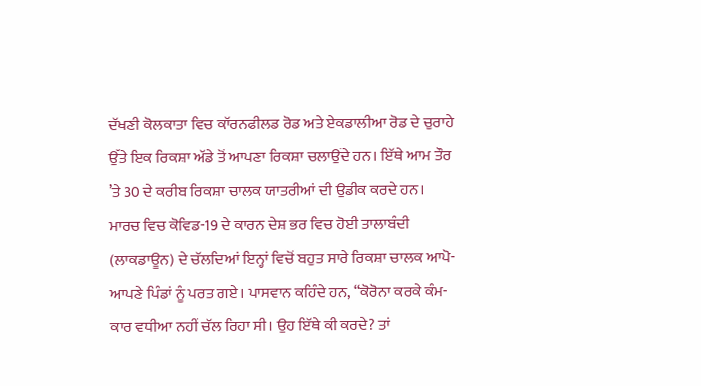ਦੱਖਣੀ ਕੋਲਕਾਤਾ ਵਿਚ ਕਾੱਰਨਫੀਲਡ ਰੋਡ ਅਤੇ ਏਕਡਾਲੀਆ ਰੋਡ ਦੇ ਚੁਰਾਹੇ ਉੱਤੇ ਇਕ ਰਿਕਸ਼ਾ ਅੱਡੇ ਤੋਂ ਆਪਣਾ ਰਿਕਸ਼ਾ ਚਲਾਉਂਦੇ ਹਨ। ਇੱਥੇ ਆਮ ਤੌਰ ’ਤੇ 30 ਦੇ ਕਰੀਬ ਰਿਕਸ਼ਾ ਚਾਲਕ ਯਾਤਰੀਆਂ ਦੀ ਉਡੀਕ ਕਰਦੇ ਹਨ। ਮਾਰਚ ਵਿਚ ਕੋਵਿਡ-19 ਦੇ ਕਾਰਨ ਦੇਸ਼ ਭਰ ਵਿਚ ਹੋਈ ਤਾਲਾਬੰਦੀ (ਲਾਕਡਾਊਨ) ਦੇ ਚੱਲਦਿਆਂ ਇਨ੍ਹਾਂ ਵਿਚੋਂ ਬਹੁਤ ਸਾਰੇ ਰਿਕਸ਼ਾ ਚਾਲਕ ਆਪੋ-ਆਪਣੇ ਪਿੰਡਾਂ ਨੂੰ ਪਰਤ ਗਏ। ਪਾਸਵਾਨ ਕਹਿੰਦੇ ਹਨ, “ਕੋਰੋਨਾ ਕਰਕੇ ਕੰਮ-ਕਾਰ ਵਧੀਆ ਨਹੀਂ ਚੱਲ ਰਿਹਾ ਸੀ। ਉਹ ਇੱਥੇ ਕੀ ਕਰਦੇ? ਤਾਂ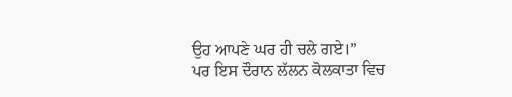ਉਹ ਆਪਣੇ ਘਰ ਹੀ ਚਲੇ ਗਏ।”
ਪਰ ਇਸ ਦੌਰਾਨ ਲੱਲਨ ਕੋਲਕਾਤਾ ਵਿਚ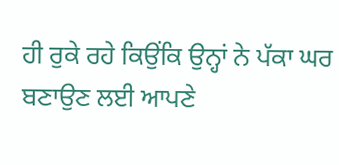ਹੀ ਰੁਕੇ ਰਹੇ ਕਿਉਂਕਿ ਉਨ੍ਹਾਂ ਨੇ ਪੱਕਾ ਘਰ ਬਣਾਉਣ ਲਈ ਆਪਣੇ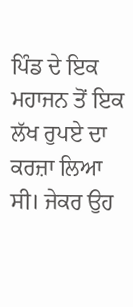ਪਿੰਡ ਦੇ ਇਕ ਮਹਾਜਨ ਤੋਂ ਇਕ ਲੱਖ ਰੁਪਏ ਦਾ ਕਰਜ਼ਾ ਲਿਆ ਸੀ। ਜੇਕਰ ਉਹ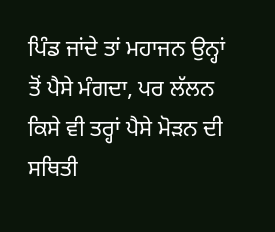ਪਿੰਡ ਜਾਂਦੇ ਤਾਂ ਮਹਾਜਨ ਉਨ੍ਹਾਂ ਤੋਂ ਪੈਸੇ ਮੰਗਦਾ, ਪਰ ਲੱਲਨ ਕਿਸੇ ਵੀ ਤਰ੍ਹਾਂ ਪੈਸੇ ਮੋੜਨ ਦੀ ਸਥਿਤੀ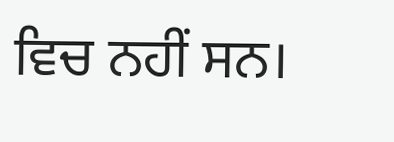ਵਿਚ ਨਹੀਂ ਸਨ।